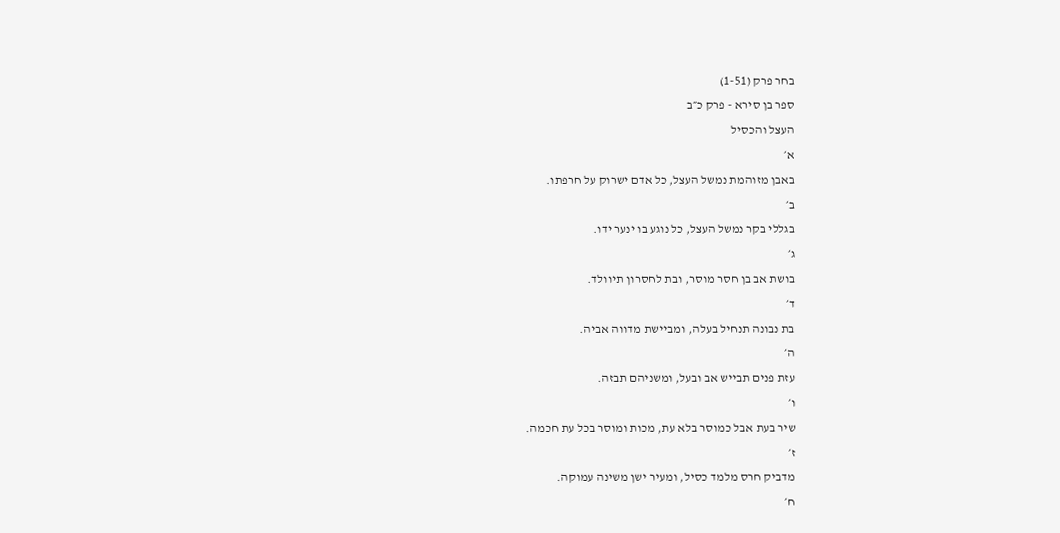בחר פרק (1-51)
ספר בן סירא - פרק כ״ב
העצל והכסיל
א׳
באבן מזוהמת נמשל העצל, כל אדם ישרוק על חרפתו.
ב׳
בגללי בקר נמשל העצל, כל נוגע בו ינער ידו.
ג׳
בושת אב בן חסר מוסר, ובת לחסרון תיוולד.
ד׳
בת נבונה תנחיל בעלה, ומביישת מדווה אביה.
ה׳
עזת פנים תבייש אב ובעל, ומשניהם תבזה.
ו׳
שיר בעת אבל כמוסר בלא עת, מכות ומוסר בכל עת חכמה.
ז׳
מדביק חרס מלמד כסיל, ומעיר ישן משינה עמוקה.
ח׳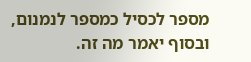מספר לכסיל כמספר לנמנום, ובסוף יאמר מה זה.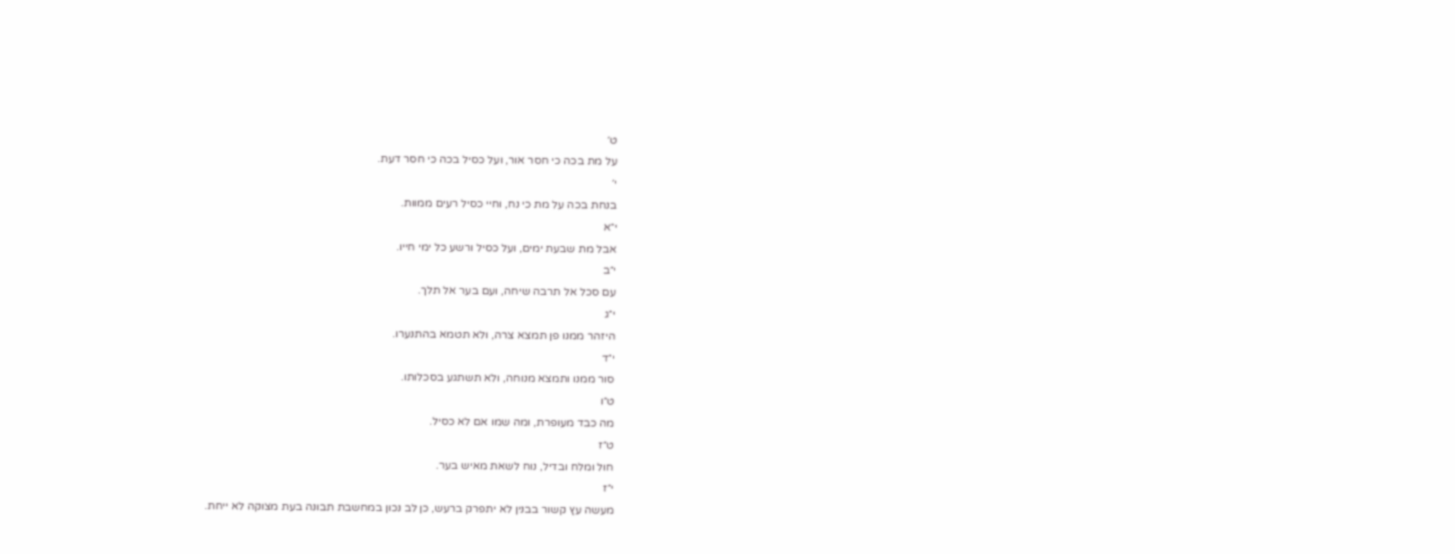ט׳
על מת בכה כי חסר אור, ועל כסיל בכה כי חסר דעת.
י׳
בנחת בכה על מת כי נח, וחיי כסיל רעים ממוות.
י״א
אבל מת שבעת ימים, ועל כסיל ורשע כל ימי חייו.
י״ב
עם סכל אל תרבה שיחה, ועם בער אל תלך.
י״ג
היזהר ממנו פן תמצא צרה, ולא תטמא בהתנערו.
י״ד
סור ממנו ותמצא מנוחה, ולא תשתגע בסכלותו.
ט״ו
מה כבד מעופרת, ומה שמו אם לא כסיל.
ט״ז
חול ומלח ובדיל, נוח לשאת מאיש בער.
י״ז
מעשה עץ קשור בבנין לא יתפרק ברעש, כן לב נכון במחשבת תבונה בעת מצוקה לא ייחת.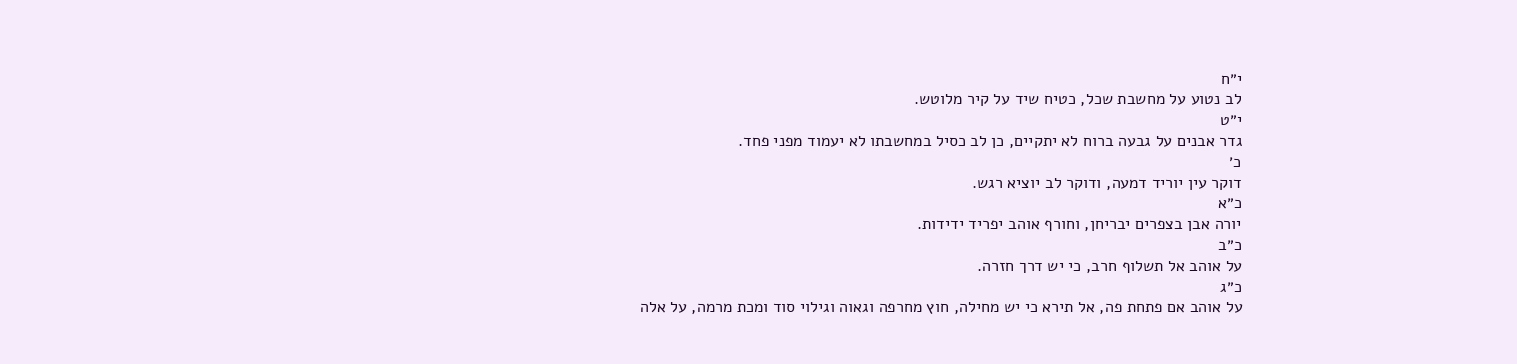י״ח
לב נטוע על מחשבת שכל, כטיח שיד על קיר מלוטש.
י״ט
גדר אבנים על גבעה ברוח לא יתקיים, כן לב כסיל במחשבתו לא יעמוד מפני פחד.
כ׳
דוקר עין יוריד דמעה, ודוקר לב יוציא רגש.
כ״א
יורה אבן בצפרים יבריחן, וחורף אוהב יפריד ידידות.
כ״ב
על אוהב אל תשלוף חרב, כי יש דרך חזרה.
כ״ג
על אוהב אם פתחת פה, אל תירא כי יש מחילה, חוץ מחרפה וגאוה וגילוי סוד ומכת מרמה, על אלה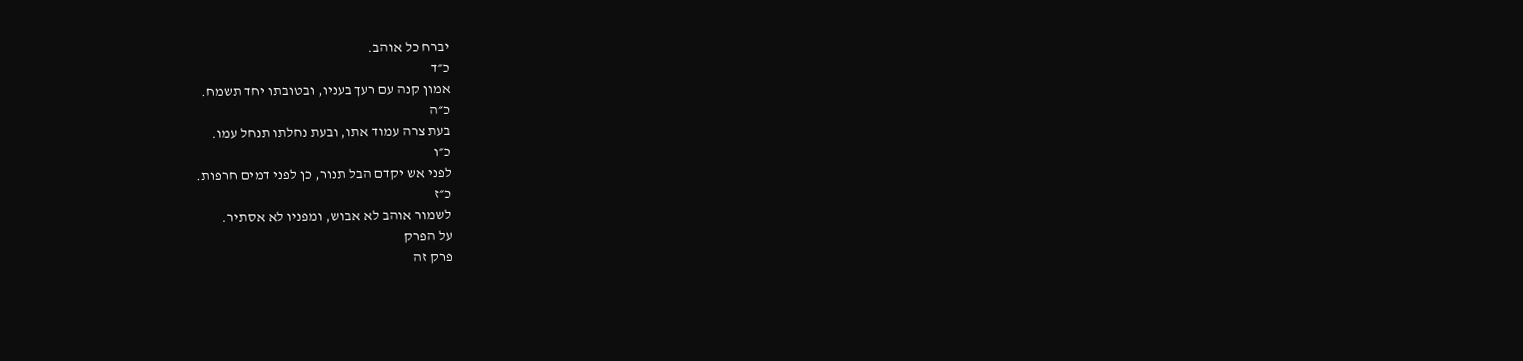יברח כל אוהב.
כ״ד
אמון קנה עם רעך בעניו, ובטובתו יחד תשמח.
כ״ה
בעת צרה עמוד אתו, ובעת נחלתו תנחל עמו.
כ״ו
לפני אש יקדם הבל תנור, כן לפני דמים חרפות.
כ״ז
לשמור אוהב לא אבוש, ומפניו לא אסתיר.
על הפרק
פרק זה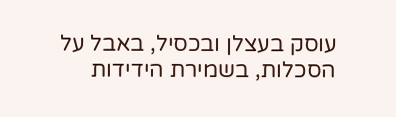עוסק בעצלן ובכסיל, באבל על הסכלות, בשמירת הידידות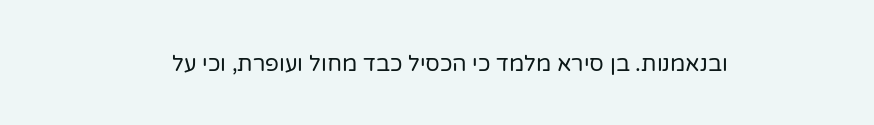ובנאמנות. בן סירא מלמד כי הכסיל כבד מחול ועופרת, וכי על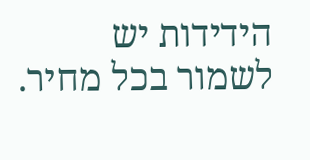הידידות יש לשמור בכל מחיר.